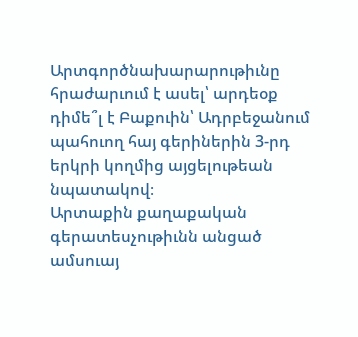Արտգործնախարարութիւնը հրաժարւում է ասել՝ արդեօք դիմե՞լ է Բաքուին՝ Ադրբեջանում պահուող հայ գերիներին 3-րդ երկրի կողմից այցելութեան նպատակով։
Արտաքին քաղաքական գերատեսչութիւնն անցած ամսուայ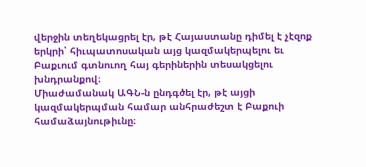վերջին տեղեկացրել էր, թէ Հայաստանը դիմել է չէզոք երկրի՝ հիւպատոսական այց կազմակերպելու եւ Բաքւում գտնուող հայ գերիներին տեսակցելու խնդրանքով։
Միաժամանակ ԱԳՆ-ն ընդգծել էր, թէ այցի կազմակերպման համար անհրաժեշտ է Բաքուի համաձայնութիւնը։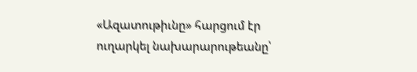«Ազատութիւնը» հարցում էր ուղարկել նախարարութեանը՝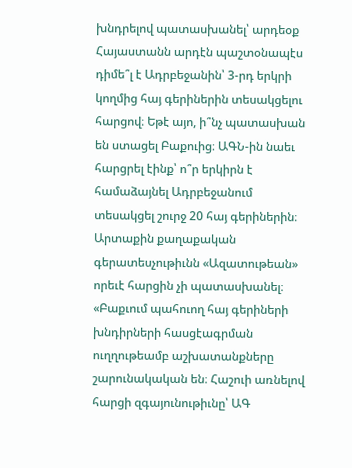խնդրելով պատասխանել՝ արդեօք Հայաստանն արդէն պաշտօնապէս դիմե՞լ է Ադրբեջանին՝ 3-րդ երկրի կողմից հայ գերիներին տեսակցելու հարցով։ Եթէ այո, ի՞նչ պատասխան են ստացել Բաքուից։ ԱԳՆ-ին նաեւ հարցրել էինք՝ ո՞ր երկիրն է համաձայնել Ադրբեջանում տեսակցել շուրջ 20 հայ գերիներին։
Արտաքին քաղաքական գերատեսչութիւնն «Ազատութեան» որեւէ հարցին չի պատասխանել։
«Բաքւում պահուող հայ գերիների խնդիրների հասցէագրման ուղղութեամբ աշխատանքները շարունակական են։ Հաշուի առնելով հարցի զգայունութիւնը՝ ԱԳ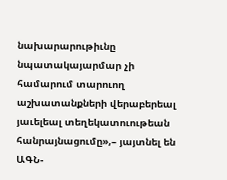նախարարութիւնը նպատակայարմար չի համարում տարուող աշխատանքների վերաբերեալ յաւելեալ տեղեկատուութեան հանրայնացումը»,– յայտնել են ԱԳՆ-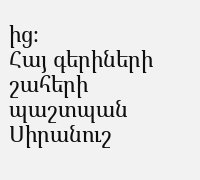ից։
Հայ գերիների շահերի պաշտպան Սիրանուշ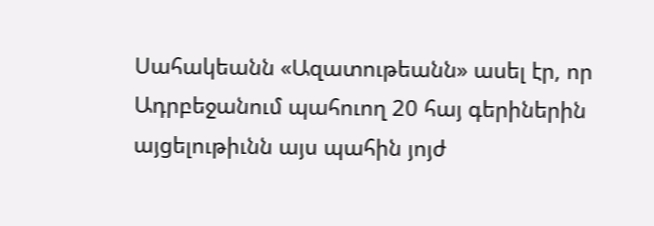Սահակեանն «Ազատութեանն» ասել էր, որ Ադրբեջանում պահուող 20 հայ գերիներին այցելութիւնն այս պահին յոյժ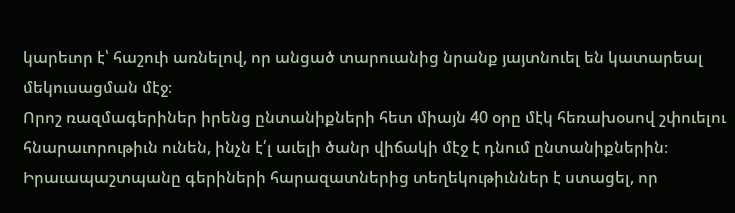կարեւոր է՝ հաշուի առնելով, որ անցած տարուանից նրանք յայտնուել են կատարեալ մեկուսացման մէջ։
Որոշ ռազմագերիներ իրենց ընտանիքների հետ միայն 40 օրը մէկ հեռախօսով շփուելու հնարաւորութիւն ունեն, ինչն է՛լ աւելի ծանր վիճակի մէջ է դնում ընտանիքներին։
Իրաւապաշտպանը գերիների հարազատներից տեղեկութիւններ է ստացել, որ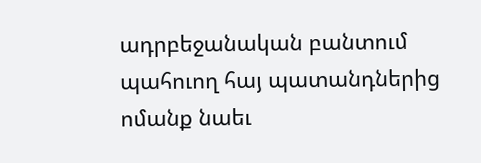ադրբեջանական բանտում պահուող հայ պատանդներից ոմանք նաեւ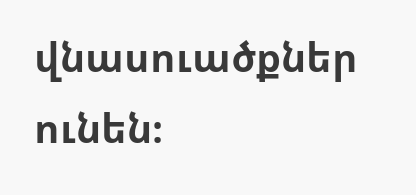վնասուածքներ ունեն։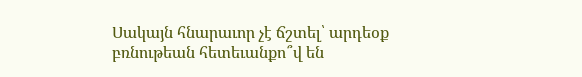Սակայն հնարաւոր չէ ճշտել՝ արդեօք բռնութեան հետեւանքո՞վ են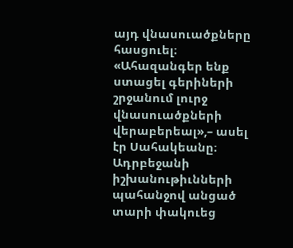այդ վնասուածքները հասցուել։
«Ահազանգեր ենք ստացել գերիների շրջանում լուրջ վնասուածքների վերաբերեալ»,– ասել էր Սահակեանը։
Ադրբեջանի իշխանութիւնների պահանջով անցած տարի փակուեց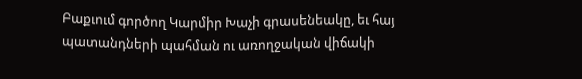Բաքւում գործող Կարմիր Խաչի գրասենեակը, եւ հայ պատանդների պահման ու առողջական վիճակի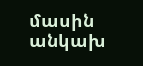մասին անկախ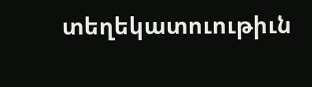տեղեկատուութիւն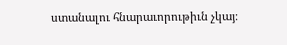ստանալու հնարաւորութիւն չկայ։